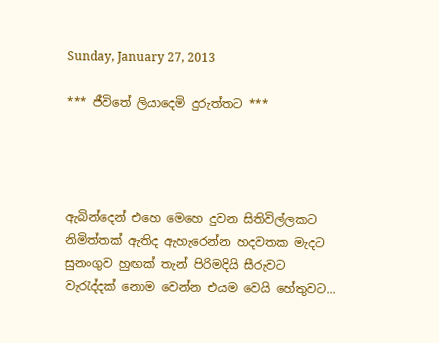Sunday, January 27, 2013

*** ජීවිතේ ලියාදෙමි දුරුත්තට ***




ඇබින්දෙන් එහෙ මෙහෙ දුවන සිතිවිල්ලකට
නිමිත්තක් ඇතිද ඇහැරෙන්න හදවතක මැදට
සුනංගුව හුඟක් තැන් පිරිමදියි සීරුවට
වැරැද්දක් නොම වෙන්න එයම වෙයි හේතුවට...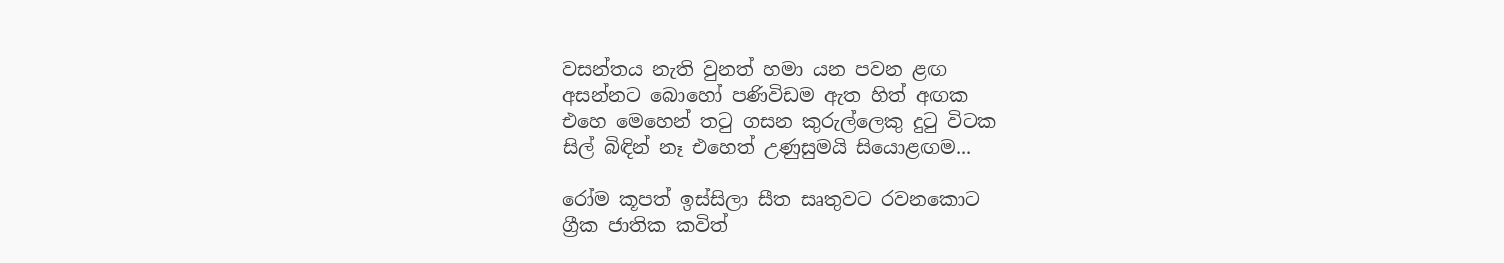වසන්තය නැති වුනත් හමා යන පවන ළඟ
අසන්නට බොහෝ පණිවිඩම ඇත හිත් අඟක
එහෙ මෙහෙන් තටු ගසන කුරුල්ලෙකු දුටු විටක
සිල් බිඳින් නෑ එහෙත් උණුසුමයි සියොළඟම...

රෝම කූපත් ඉස්සිලා සීත සෘතුවට රවනකොට
ග්‍රීක ජාතික කවිත්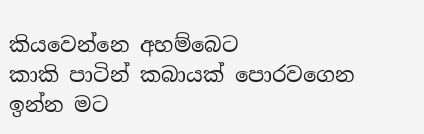කියවෙන්නෙ අහම්බෙට
කාකි පාටින් කබායක් පොරවගෙන ඉන්න මට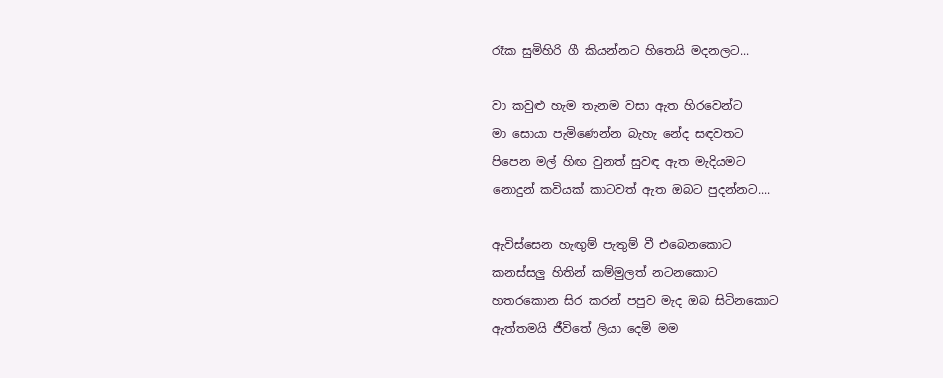රෑක සුමිහිරි ගී කියන්නට හිතෙයි මදනලට...

වා කවුළු හැම තැනම වසා ඇත හිරවෙන්ට
මා සොයා පැමිණෙන්න බැහැ නේද සඳවතට
පිපෙන මල් හිඟ වුනත් සුවඳ ඇත මැදියමට
නොදුන් කවියක් කාටවත් ඇත ඔබට පුදන්නට....

ඇවිස්සෙන හැඟුම් පැතුම් වී එබෙනකොට
කනස්සලු හිතින් කම්මුලත් නටනකොට
හතරකොන සිර කරන් පපුව මැද ඔබ සිටිනකොට
ඇත්තමයි ජීවිතේ ලියා දෙමි මම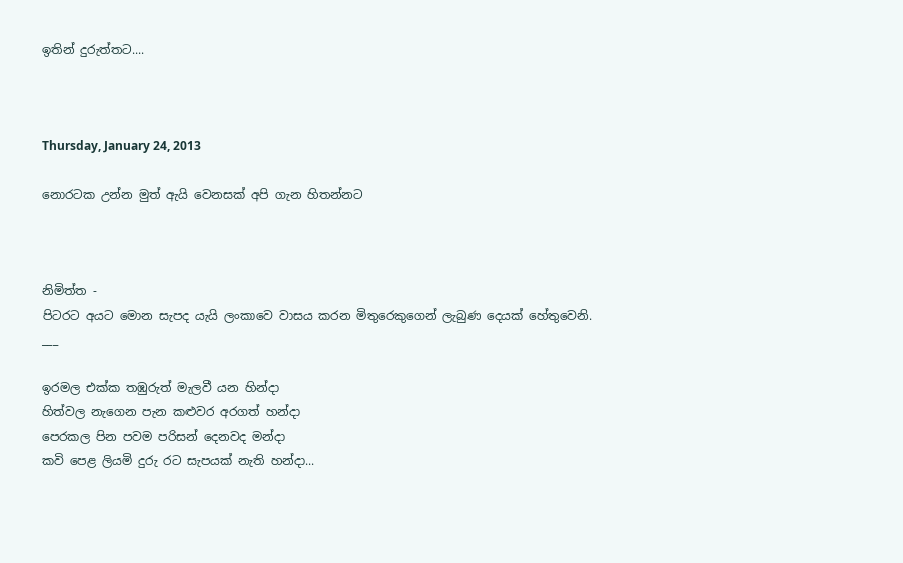ඉතින් දුරුත්තට....



Thursday, January 24, 2013

නොරටක උන්න මුත් ඇයි වෙනසක් අපි ගැන හිතන්නට



නිමිත්ත -
පිටරට අයට මොන සැපද යැයි ලංකාවෙ වාසය කරන මිතුරෙකුගෙන් ලැබුණ දෙයක් හේතුවෙනි.
___

ඉරමල එක්ක තඹුරුත් මැලවී යන හින්දා
හිත්වල නැගෙන පැන කළුවර අරගත් හන්දා
පෙරකල පින පවම පරිසන් දෙනවද මන්දා
කවි පෙළ ලියමි දුරු රට සැපයක් නැති හන්දා...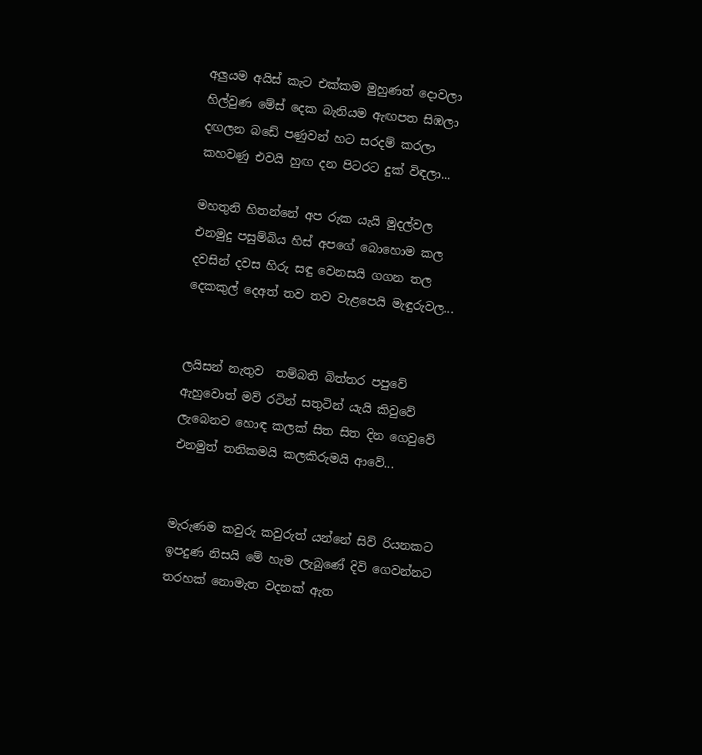අලුයම අයිස් කැට එක්කම මුහුණත් දොවලා
හිල්වුණ මේස් දෙක බැනියම ඇඟපත සිඹලා
දඟලන බඩේ පණුවන් හට සරදම් කරලා
කහවණු එවයි හුඟ දන පිටරට දුක් විඳලා...

මහතුනි හිතන්නේ අප රුක යැයි මුදල්වල
එනමුදු පසුම්බිය හිස් අපගේ බොහොම කල
දවසින් දවස හිරු සඳු වෙනසයි ගගන තල
දෙකකුල් දෙඅත් තව තව වැළපෙයි මැඳුරුවල...


ලයිසන් නැතුව  තම්බති බිත්තර පපුවේ
ඇහුවොත් මව් රටින් සතුටින් යැයි කිවුවේ
ලැබෙනව හොඳ කලක් සිත සිත දින ගෙවුවේ
එනමුත් තනිකමයි කලකිරුමයි ආවේ...


මැරුණම කවුරු කවුරුත් යන්නේ සිව් රියනකට
ඉපදුණ නිසයි මේ හැම ලැබුණේ දිවි ගෙවන්නට
තරහක් නොමැත වදනක් ඇත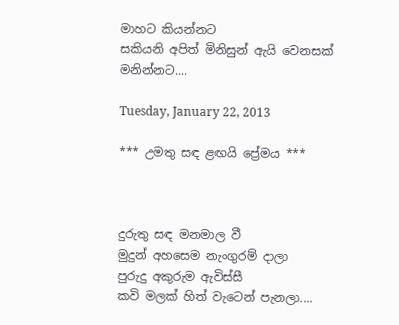මාහට කියන්නට
සකියනි අපිත් මිනිසුන් ඇයි වෙනසක් මනින්නට....

Tuesday, January 22, 2013

*** උමතු සඳ ළඟයි ප්‍රේමය ***



දුරුතු සඳ මනමාල වී
මුදුන් අහසෙම නැංගුරම් දාලා
පුරුදු අකුරුම ඇවිස්සී
කවි මලක් හිත් වැටෙන් පැනලා....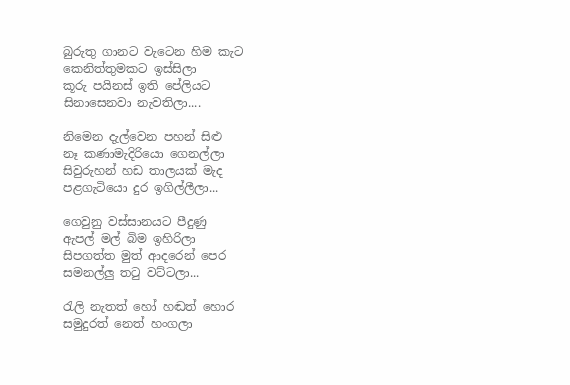බුරුතු ගානට වැටෙන හිම කැට
කෙනිත්තුමකට ඉස්සිලා
කූරු පයිනස් ඉති පේලියට
සිනාසෙනවා නැවතිලා....

නිමෙන දැල්වෙන පහන් සිළු
නෑ කණාමැදිරියො ගෙනල්ලා
සිවුරුහන් හඩ තාලයක් මැද
පළගැටියො දුර ඉගිල්ලීලා...

ගෙවුනු වස්සානයට පීදුණු
ඇපල් මල් බිම ඉහිරිලා
සිපගත්ත මුත් ආදරෙන් පෙර
සමනල්ලු තටු වට්ටලා...

රැලි නැතත් හෝ හඬත් හොර
සමුදුරත් නෙත් හංගලා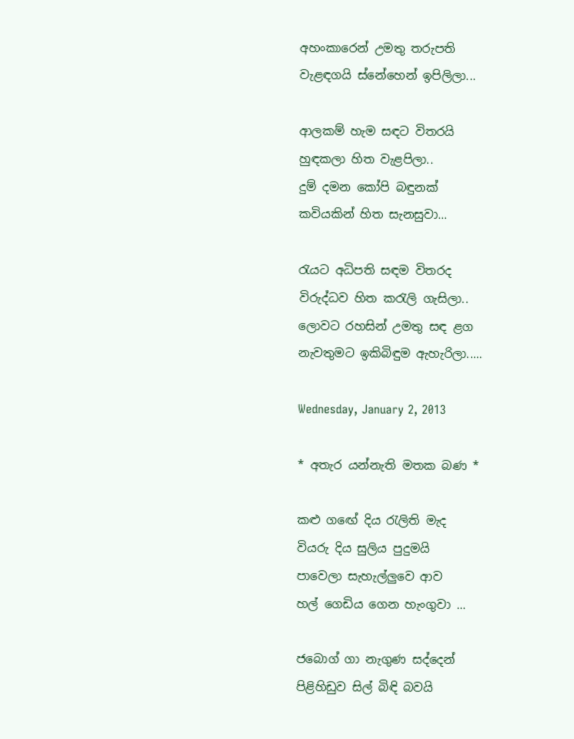අහංකාරෙන් උමතු තරුපති
වැළඳගයි ස්නේහෙන් ඉපිලිලා...

ආලකම් හැම සඳට විතරයි
හුඳකලා හිත වැළපිලා..
දුම් දමන කෝපි බඳුනක්
කවියකින් හිත සැනසුවා...

රැයට අධිපති සඳම විතරද
විරුද්ධව හිත කරැලි ගැසිලා..
ලොවට රහසින් උමතු සඳ ළග
නැවතුමට ඉකිබිඳුම ඇහැරිලා.....

Wednesday, January 2, 2013

* අතැර යන්නැති මතක බණ *

කළු ග‍ඟේ දිය රැලිති මැද
වියරු දිය සුලිය පුදුමයි
පාවෙලා සැහැල්ලුවෙ ආව
හල් ගෙඩිය ගෙන හැංගුවා ...

ජබොග් ගා නැගුණ සද්දෙන්
පිළිහිඩුව සිල් බිඳි බවයි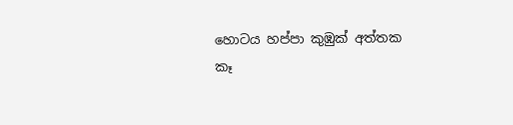හොටය හප්පා කුඹුක් අත්තක
කෑ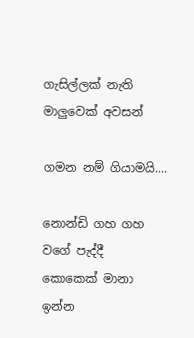ගැසිල්ලක් නැති
මාලුවෙක් අවසන්

ගමන නම් ගියාමයි....

නොන්ඩි ගහ ගහ වගේ පැද්දී
කොකෙක් මානා ඉන්න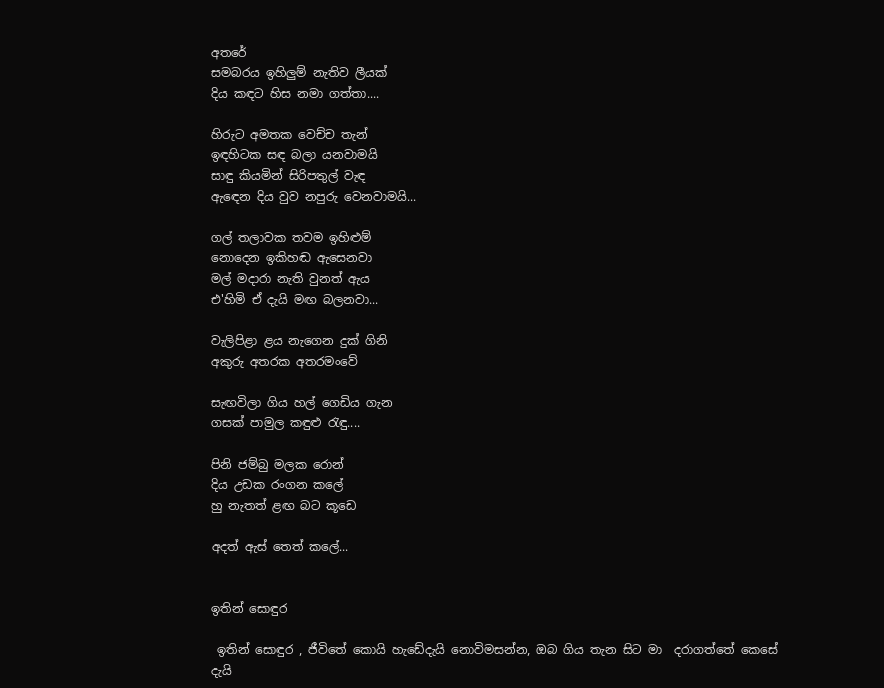අතරේ
සමබරය ඉහිලුම් නැතිව ලීයක්
දිය කඳට හිස නමා ගත්තා....

හිරුට අමතක වෙච්ච තැන්
ඉඳහිටක සඳ බලා යනවාමයි
සාඳු කියමින් සිරිපතුල් වැඳ
ඇ‍ඳෙන දිය වුව නපුරු වෙනවාමයි...

ගල් තලාවක තවම ඉහිළුම්
නොදෙන ඉකිහඬ ඇසෙනවා
මල් මදාරා නැති වුනත් ඇය
එ'හිමි ඒ දැයි මඟ බලනවා...

වැලිපිළා ළය නැගෙන දුක් ගිනි
අකුරු අතරක අතරමංවේ

සැඟවිලා ගිය හල් ගෙඩිය ගැන
ගසක් පාමුල කඳුළු රැඳු....

පිනි ජම්බු මලක රොන්
දිය උඩක රංගන කලේ
හු නැතත් ළඟ බට කූඩෙ

අදත් ඇස් තෙත් කලේ...


ඉතින් සොඳුර

 ඉතින් සොඳුර , ජීවිතේ කොයි හැඩේදැයි නොවිමසන්න, ඔබ ගිය තැන සිට මා  දරාගත්තේ කෙසේ දැයි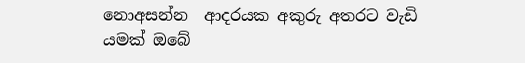නොඅසන්න  ආදරයක අකුරු අතරට වැඩි යමක් ඔබේ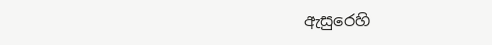ඇසුරෙහි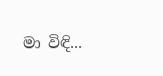මා විඳි...